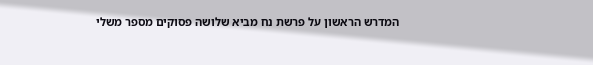המדרש הראשון על פרשת נח מביא שלושה פסוקים מספר משלי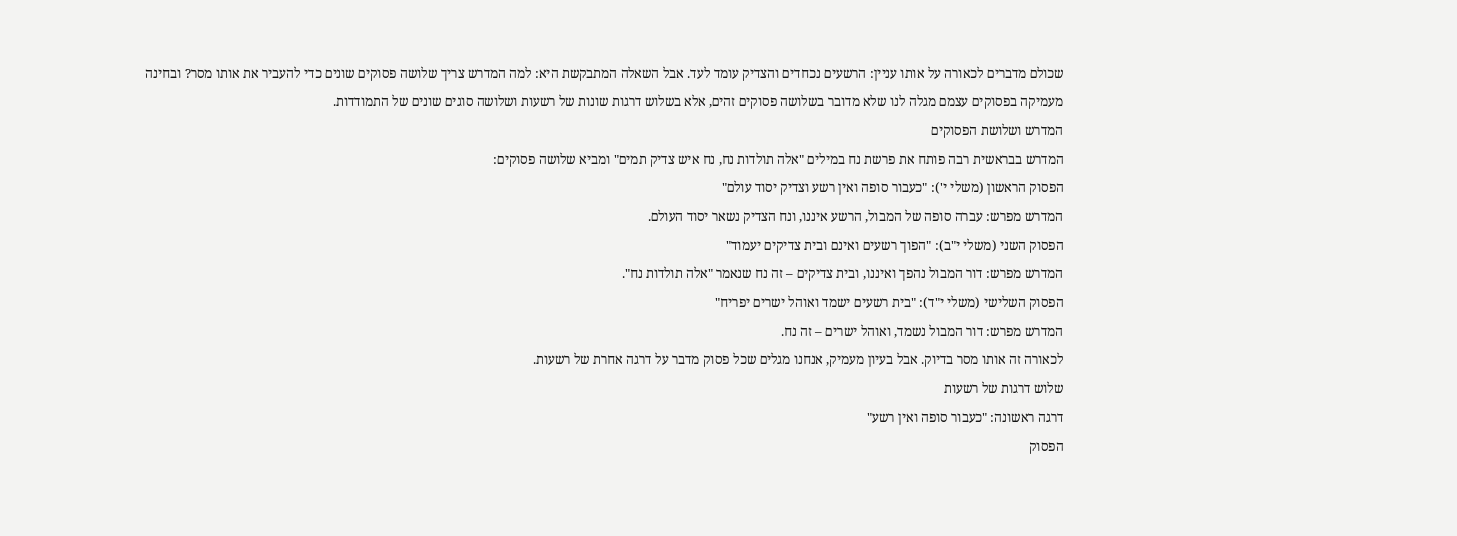שכולם מדברים לכאורה על אותו עניין: הרשעים נכחדים והצדיק עומד לעד. אבל השאלה המתבקשת היא: למה המדרש צריך שלושה פסוקים שונים כדי להעביר את אותו מסר? ובחינה מעמיקה בפסוקים עצמם מגלה לנו שלא מדובר בשלושה פסוקים זהים, אלא בשלוש דרגות שונות של רשעות ושלושה סוגים שונים של התמודדות.
המדרש ושלושת הפסוקים
המדרש בבראשית רבה פותח את פרשת נח במילים "אלה תולדות נח, נח איש צדיק תמים" ומביא שלושה פסוקים:
הפסוק הראשון (משלי י'): "כעבור סופה ואין רשע וצדיק יסוד עולם"
המדרש מפרש: עברה סופה של המבול, הרשע איננו, ונח הצדיק נשאר יסוד העולם.
הפסוק השני (משלי י"ב): "הפוך רשעים ואינם ובית צדיקים יעמוד"
המדרש מפרש: דור המבול נהפך ואיננו, ובית צדיקים – זה נח שנאמר "אלה תולדות נח".
הפסוק השלישי (משלי י"ד): "בית רשעים ישמד ואוהל ישרים יפריח"
המדרש מפרש: דור המבול נשמד, ואוהל ישרים – זה נח.
לכאורה זה אותו מסר בדיוק. אבל בעיון מעמיק, אנחנו מגלים שכל פסוק מדבר על דרגה אחרת של רשעות.
שלוש דרגות של רשעות
דרגה ראשונה: "כעבור סופה ואין רשע"
הפסוק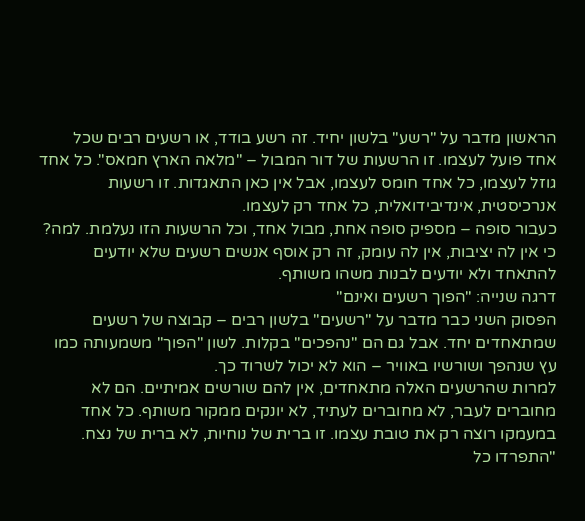הראשון מדבר על "רשע" בלשון יחיד. זה רשע בודד, או רשעים רבים שכל אחד פועל לעצמו. זו הרשעות של דור המבול – "מלאה הארץ חמאס". כל אחד גוזל לעצמו, כל אחד חומס לעצמו, אבל אין כאן התאגדות. זו רשעות אנרכיסטית, אינדיבידואלית, כל אחד רק לעצמו.
כעבור סופה – מספיק סופה אחת, מבול אחד, וכל הרשעות הזו נעלמת. למה? כי אין לה יציבות, אין לה עומק, זה רק אוסף אנשים רשעים שלא יודעים להתאחד ולא יודעים לבנות משהו משותף.
דרגה שנייה: "הפוך רשעים ואינם"
הפסוק השני כבר מדבר על "רשעים" בלשון רבים – קבוצה של רשעים שמתאחדים יחד. אבל גם הם "נהפכים" בקלות. לשון "הפוך" משמעותה כמו עץ שנהפך ושורשיו באוויר – הוא לא יכול לשרוד כך.
למרות שהרשעים האלה מתאחדים, אין להם שורשים אמיתיים. הם לא מחוברים לעבר, לא מחוברים לעתיד, לא יונקים ממקור משותף. כל אחד במעמקו רוצה רק את טובת עצמו. זו ברית של נוחיות, לא ברית של נצח. "התפרדו כל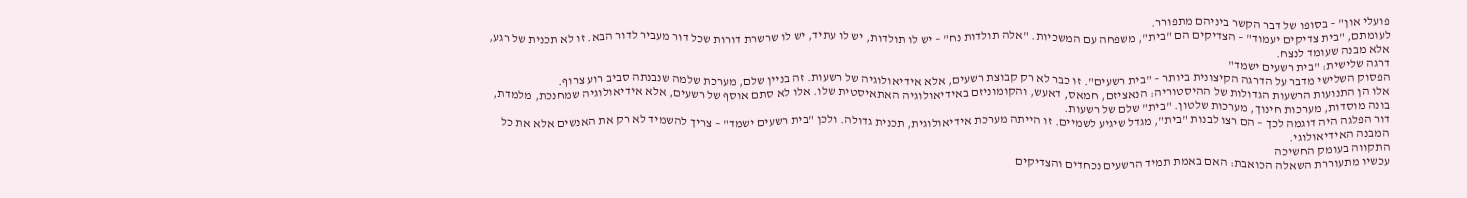פועלי און" – בסופו של דבר הקשר ביניהם מתפורר.
לעומתם, "בית צדיקים יעמוד" – הצדיקים הם "בית", משפחה עם המשכיות. "אלה תולדות נח" – יש לו תולדות, יש לו עתיד, יש לו שרשרת דורות שכל דור מעביר לדור הבא. זו לא תכנית של רגע, אלא מבנה שעומד לנצח.
דרגה שלישית: "בית רשעים ישמד"
הפסוק השלישי מדבר על הדרגה הקיצונית ביותר – "בית רשעים". זו כבר לא רק קבוצת רשעים, אלא אידיאולוגיה של רשעות. זה בניין שלם, מערכת שלמה שנבנתה סביב רוע צרוף.
אלו הן התנועות הרשעות הגדולות של ההיסטוריה: הנאציזם, חמאס, דאעש, והקומוניזם באידיאולוגיה האתאיסטית שלו. אלו לא סתם אוסף של רשעים, אלא אידיאולוגיה שמחנכת, מלמדת, בונה מוסדות, מערכות חינוך, מערכות שלטון. "בית" שלם של רשעות.
דור הפלגה היה דוגמה לכך – הם רצו לבנות "בית", מגדל שיגיע לשמיים. זו הייתה מערכת אידיאולוגית, תכנית גדולה. ולכן "בית רשעים ישמד" – צריך להשמיד לא רק את האנשים אלא את כל המבנה האידיאולוגי.
התקווה בעומק החשיכה
עכשיו מתעוררת השאלה הכואבת: האם באמת תמיד הרשעים נכחדים והצדיקים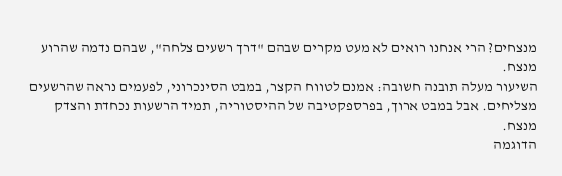מנצחים? הרי אנחנו רואים לא מעט מקרים שבהם "דרך רשעים צלחה", שבהם נדמה שהרוע מנצח.
השיעור מעלה תובנה חשובה: אמנם לטווח הקצר, במבט הסינכרוני, לפעמים נראה שהרשעים מצליחים. אבל במבט ארוך, בפרספקטיבה של ההיסטוריה, תמיד הרשעות נכחדת והצדק מנצח.
הדוגמה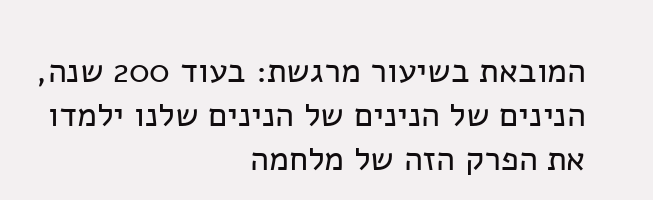המובאת בשיעור מרגשת: בעוד 200 שנה, הנינים של הנינים של הנינים שלנו ילמדו את הפרק הזה של מלחמה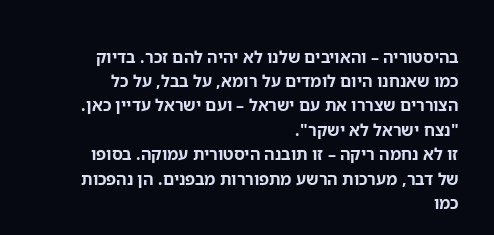בהיסטוריה – והאויבים שלנו לא יהיה להם זכר. בדיוק כמו שאנחנו היום לומדים על רומא, על בבל, על כל הצוררים שצררו את עם ישראל – ועם ישראל עדיין כאן. "נצח ישראל לא ישקר".
זו לא נחמה ריקה – זו תובנה היסטורית עמוקה. בסופו של דבר, מערכות הרשע מתפוררות מבפנים. הן נהפכות כמו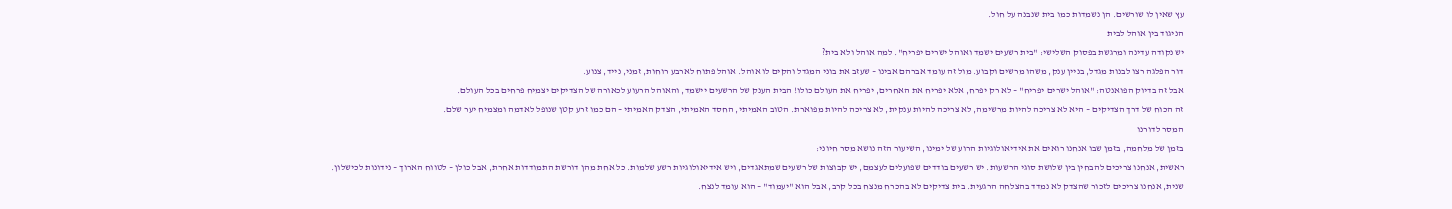עץ שאין לו שורשים. הן נשמדות כמו בית שנבנה על חול.
הניגוד בין אוהל לבית
יש נקודה עדינה ומרגשת בפסוק השלישי: "בית רשעים ישמד ואוהל ישרים יפריח". למה אוהל ולא בית?
דור הפלגה רצו לבנות מגדל, בניין ענק, משהו מרשים וקבוע. מול זה עומד אברהם אבינו – שעזב את בוני המגדל והקים לו אוהל. אוהל פתוח לארבע רוחות, זמני, נייד, צנוע.
אבל זה בדיוק הפואנטה: "אוהל ישרים יפריח" – לא רק יפרח, אלא יפריח את האחרים, יפריח את העולם כולו! הבית הענק של הרשעים יישמד, והאוהל הרעוע לכאורה של הצדיקים יצמיח פרחים בכל העולם.
זה הכוח של דרך הצדיקים – היא לא צריכה להיות מרשימה, לא צריכה להיות ענקית, לא צריכה להיות מפוארת. הטוב האמיתי, החסד האמיתי, הצדק האמיתי – הם כמו זרע קטן שנופל לאדמה ומצמיח יער שלם.
המסר לדורנו
בזמן של מלחמה, בזמן שבו אנחנו רואים את אידיאולוגיות הרוע של ימינו, השיעור הזה נושא מסר חיוני:
ראשית, אנחנו צריכים להבחין בין שלושת סוגי הרשעות. יש רשעים בודדים שפועלים לעצמם, יש קבוצות של רשעים שמתאגדים, ויש אידיאולוגיות רשע שלמות. כל אחת מהן דורשת התמודדות אחרת, אבל כולן – לטווח הארוך – נידונות לכישלון.
שנית, אנחנו צריכים לזכור שהצדק לא נמדד בהצלחה הרגעית. בית צדיקים לא בהכרח מנצח בכל קרב, אבל הוא "יעמוד" – הוא עומד לנצח.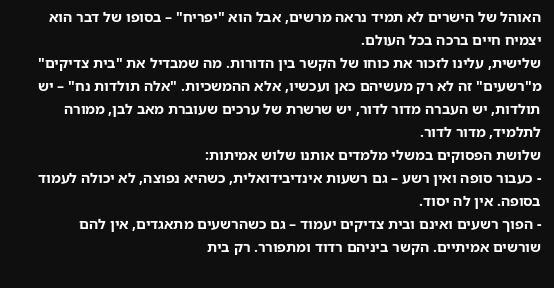האוהל של הישרים לא תמיד נראה מרשים, אבל הוא "יפריח" – בסופו של דבר הוא יצמיח חיים ברכה בכל העולם.
שלישית, עלינו לזכור את כוחו של הקשר בין הדורות. מה שמבדיל את "בית צדיקים" מ"רשעים" זה לא רק מעשיהם כאן ועכשיו, אלא ההמשכיות. "אלה תולדות נח" – יש תולדות, יש העברה מדור לדור, יש שרשרת של ערכים שעוברת מאב לבן, ממורה לתלמיד, מדור לדור.
שלושת הפסוקים במשלי מלמדים אותנו שלוש אמיתות:
- כעבור סופה ואין רשע – גם רשעות אינדיבידואלית, כשהיא נפוצה, לא יכולה לעמוד בסופה. אין לה יסוד.
- הפוך רשעים ואינם ובית צדיקים יעמוד – גם כשהרשעים מתאגדים, אין להם שורשים אמיתיים. הקשר ביניהם רדוד ומתפורר. רק בית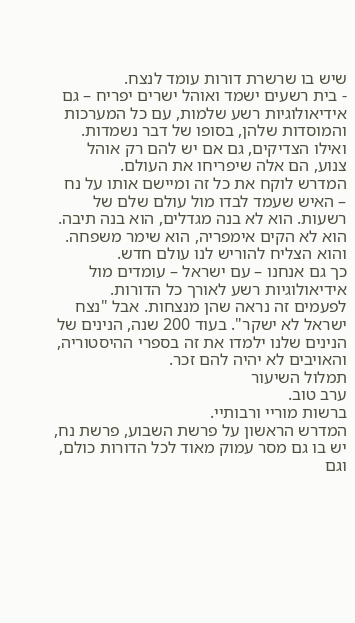שיש בו שרשרת דורות עומד לנצח.
- בית רשעים ישמד ואוהל ישרים יפריח – גם אידיאולוגיות רשע שלמות, עם כל המערכות והמוסדות שלהן, בסופו של דבר נשמדות. ואילו הצדיקים, גם אם יש להם רק אוהל צנוע, הם אלה שיפריחו את העולם.
המדרש לוקח את כל זה ומיישם אותו על נח – האיש שעמד לבדו מול עולם שלם של רשעות. הוא לא בנה מגדלים, הוא בנה תיבה. הוא לא הקים אימפריה, הוא שימר משפחה. והוא הצליח להוריש לנו עולם חדש.
כך גם אנחנו – עם ישראל – עומדים מול אידיאולוגיות רשע לאורך כל הדורות. לפעמים זה נראה שהן מנצחות. אבל "נצח ישראל לא ישקר". בעוד 200 שנה, הנינים של הנינים שלנו ילמדו את זה בספרי ההיסטוריה, והאויבים לא יהיה להם זכר.
תמלול השיעור
ערב טוב.
ברשות מוריי ורבותיי.
המדרש הראשון על פרשת השבוע, פרשת נח,
יש בו גם מסר עמוק מאוד לכל הדורות כולם, וגם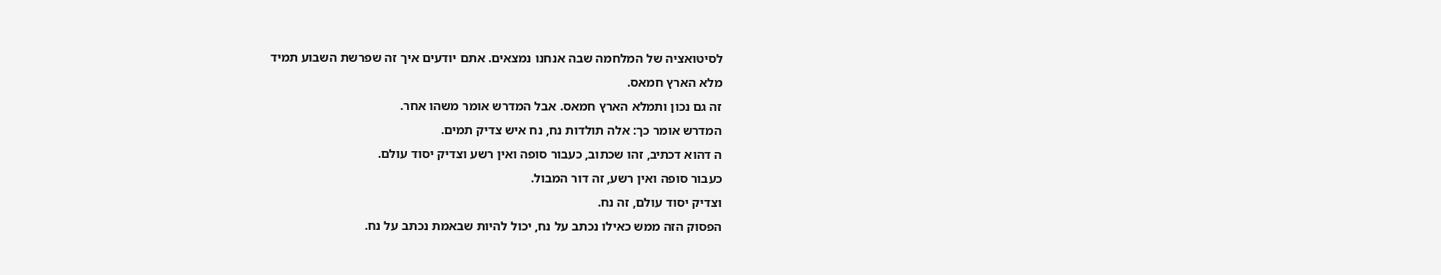לסיטואציה של המלחמה שבה אנחנו נמצאים. אתם יודעים איך זה שפרשת השבוע תמיד
מלא הארץ חמאס.
זה גם נכון ותמלא הארץ חמאס. אבל המדרש אומר משהו אחר.
המדרש אומר כך: אלה תולדות נח, נח איש צדיק תמים.
ה דהוא דכתיב, זהו שכתוב, כעבור סופה ואין רשע וצדיק יסוד עולם.
כעבור סופה ואין רשע, זה דור המבול.
וצדיק יסוד עולם, זה נח.
הפסוק הזה ממש כאילו נכתב על נח, יכול להיות שבאמת נכתב על נח.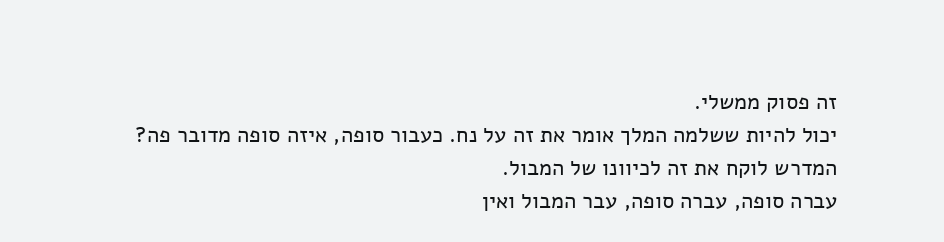זה פסוק ממשלי.
יכול להיות ששלמה המלך אומר את זה על נח. כעבור סופה, איזה סופה מדובר פה?
המדרש לוקח את זה לכיוונו של המבול.
עברה סופה, עברה סופה, עבר המבול ואין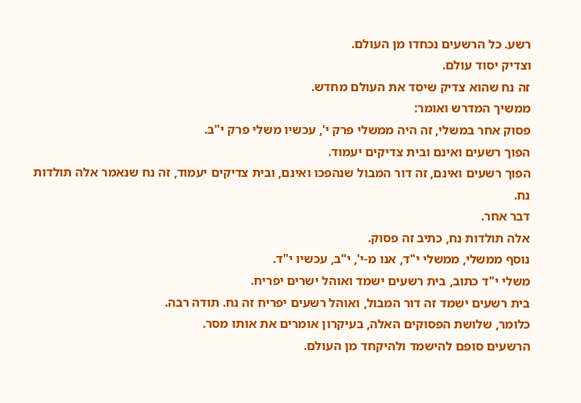רשע. כל הרשעים נכחדו מן העולם.
וצדיק יסוד עולם.
זה נח שהוא צדיק שיסד את העולם מחדש.
ממשיך המדרש ואומר:
פסוק אחר במשלי, זה היה ממשלי פרק י', עכשיו משלי פרק י"ב.
הפוך רשעים ואינם ובית צדיקים יעמוד.
הפוך רשעים ואינם, זה דור המבול שנהפכו ואינם, ובית צדיקים יעמוד, זה נח שנאמר אלה תולדות נח.
דבר אחר.
אלה תולדות נח, כתיב זה פסוק.
נוסף ממשלי, ממשלי י"ד, אנו מ-י', י"ב, עכשיו י"ד.
משלי י"ד כתוב, בית רשעים ישמד ואוהל ישרים יפריח.
בית רשעים ישמד זה דור המבול, ואוהל רשעים יפריח זה נח. תודה רבה.
כלומר, שלושת הפסוקים האלה, בעיקרון אומרים את אותו מסר.
הרשעים סופם להישמד ולהיקחד מן העולם.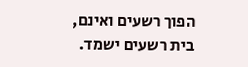הפוך רשעים ואינם, בית רשעים ישמד.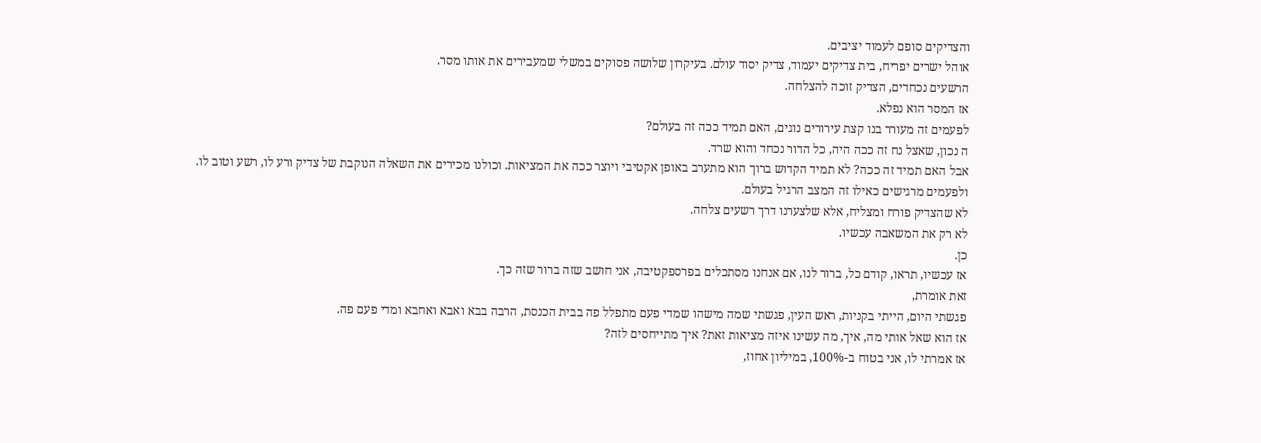והצדיקים סופם לעמוד יציבים.
אוהל ישרים יפריח, בית צדיקים יעמוד, צדיק יסוד עולם. בעיקרון שלושה פסוקים במשלי שמעבירים את אותו מסר.
הרשעים נכחדים, הצדיק זוכה להצלחה.
אז המסר הוא נפלא.
לפעמים זה מעורר בנו קצת עירורים נוגים, האם תמיד ככה זה בעולם?
ה נכון, שאצל נח זה ככה היה, כל הדור נכחד והוא שרד.
אבל האם תמיד זה ככה? לא תמיד הקדוש ברוך הוא מתערב באופן אקטיבי ויוצר ככה את המציאות. וכולנו מכירים את השאלה הנוקבת של צדיק ורע לו, רשע וטוב לו.
ולפעמים מרגישים כאילו זה המצב הרגיל בעולם.
לא שהצדיק פורח ומצליח, אלא שלצערנו דרך רשעים צלחה.
לא רק את המשאבה עכשיו.
כן.
אז עכשיו, תראו, קודם כל, ברור לנו, אם אנחנו מסתכלים בפרספקטיבה, אני חושב שזה ברור שזה כך.
זאת אומרת,
פגשתי היום, הייתי בקניות, ראש העין, פגשתי שמה מישהו שמדי פעם מתפלל פה בבית הכנסת, הרבה בבא ואבא ואחבא ומדי פעם פה.
אז הוא שאל אותי מה, איך, מה עשינו איזה מציאות זאת? איך מתייחסים לזה?
אז אמרתי לו, אני בטוח ב-100%, במיליון אחוז,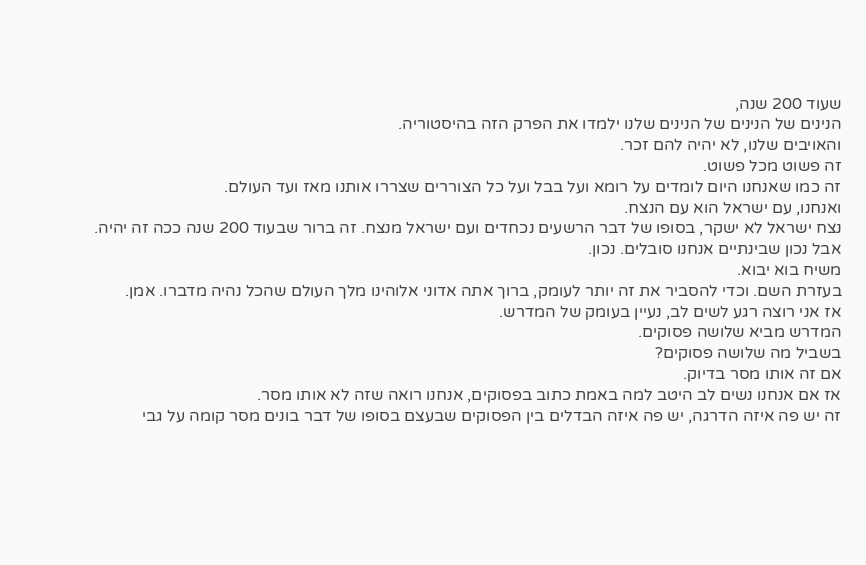שעוד 200 שנה,
הנינים של הנינים של הנינים שלנו ילמדו את הפרק הזה בהיסטוריה.
והאויבים שלנו, לא יהיה להם זכר.
זה פשוט מכל פשוט.
זה כמו שאנחנו היום לומדים על רומא ועל בבל ועל כל הצוררים שצררו אותנו מאז ועד העולם.
ואנחנו, עם ישראל הוא עם הנצח.
נצח ישראל לא ישקר, בסופו של דבר הרשעים נכחדים ועם ישראל מנצח. זה ברור שבעוד 200 שנה ככה זה יהיה.
אבל נכון שבינתיים אנחנו סובלים. נכון.
משיח בוא יבוא.
בעזרת השם. וכדי להסביר את זה יותר לעומק, ברוך אתה אדוני אלוהינו מלך העולם שהכל נהיה מדברו. אמן.
אז אני רוצה רגע לשים לב, נעיין בעומק של המדרש.
המדרש מביא שלושה פסוקים.
בשביל מה שלושה פסוקים?
אם זה אותו מסר בדיוק.
אז אם אנחנו נשים לב היטב למה באמת כתוב בפסוקים, אנחנו רואה שזה לא אותו מסר.
זה יש פה איזה הדרגה, יש פה איזה הבדלים בין הפסוקים שבעצם בסופו של דבר בונים מסר קומה על גבי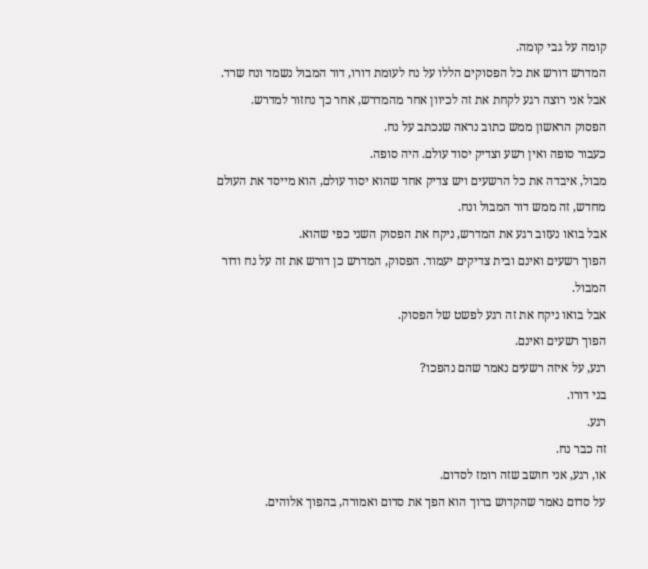קומה על גבי קומה.
המדרש דורש את כל הפסוקים הללו על נח לעומת דורו, דור המבול נשמד ונח שרד.
אבל אני רוצה רגע לקחת את זה לכיוון אחר מהמדרש, אחר כך נחזור למדרש.
הפסוק הראשון ממש כתוב נראה שנכתב על נח.
כעבור סופה ואין רשע וצדיק יסוד עולם. היה סופה.
מבול, איבדה את כל הרשעים ויש צדיק אחד שהוא יסוד עולם, הוא מייסד את העולם מחדש, זה ממש דור המבול ונח.
אבל בואו נעזוב רגע את המדרש, ניקח את הפסוק השני כפי שהוא.
הפוך רשעים ואינם ובית צדיקים יעמוד. הפסוק, המדרש כן דורש את זה על נח ודור המבול.
אבל בואו ניקח את זה רגע לפשט של הפסוק.
הפוך רשעים ואינם.
רגע, על איזה רשעים נאמר שהם נהפכו?
בני דורו.
רגע.
זה כבר נח.
או, רגע, אני חושב שזה רומז לסדום.
על סדום נאמר שהקדוש ברוך הוא הפך את סדום ואמורה, בהפוך אלוהים.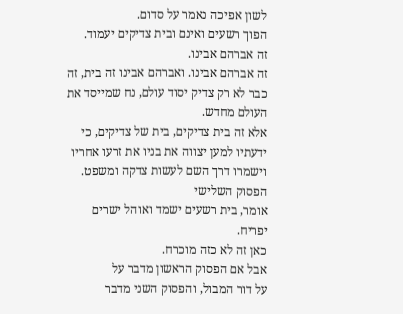לשון אפיכה נאמר על סדום.
הפוך רשעים ואינם ובית צדיקים יעמוד.
זה אברהם אבינו.
זה אברהם אבינו. ואברהם אבינו זה בית, זה כבר לא רק צדיק יסוד עולם, נח שמייסד את העולם מחדש.
אלא זה בית צדיקים, בית של צדיקים, כי ידעתיו למען יצווה את בניו את זרעו אחריו וישמרו דרך השם לעשות צדקה ומשפט.
הפסוק השלישי
אומר, בית רשעים ישמד ואוהל ישרים יפריח.
כאן זה לא כזה מוכרח.
אבל אם הפסוק הראשון מדבר על
על דור המבול, והפסוק השני מדבר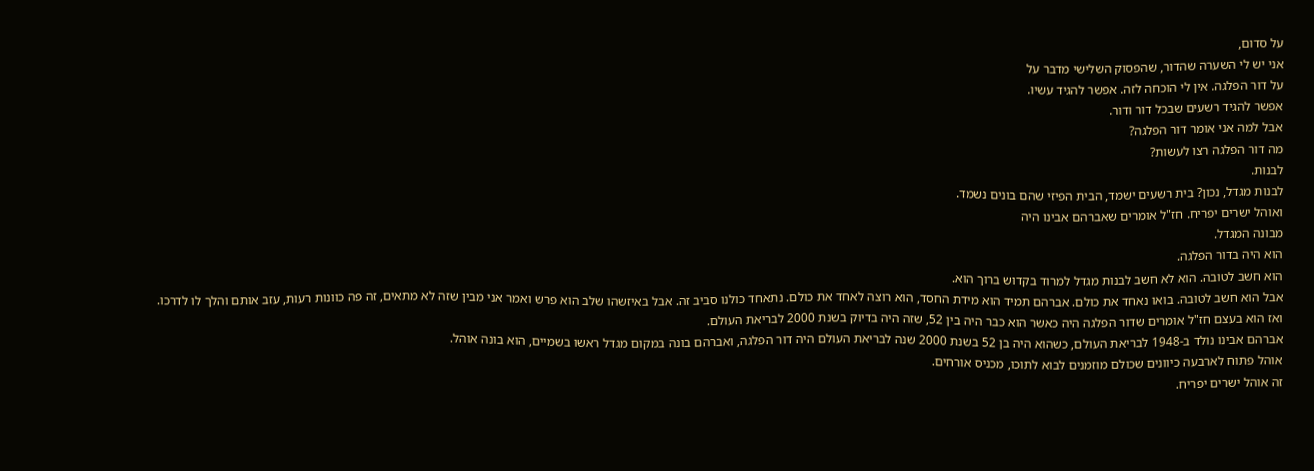על סדום,
אני יש לי השערה שהדור, שהפסוק השלישי מדבר על
על דור הפלגה. אין לי הוכחה לזה. אפשר להגיד עשיו.
אפשר להגיד רשעים שבכל דור ודור.
אבל למה אני אומר דור הפלגה?
מה דור הפלגה רצו לעשות?
לבנות.
לבנות מגדל, נכון? בית רשעים ישמד, הבית הפיזי שהם בונים נשמד.
ואוהל ישרים יפריח. חז"ל אומרים שאברהם אבינו היה
מבונה המגדל.
הוא היה בדור הפלגה.
הוא חשב לטובה. הוא לא חשב לבנות מגדל למרוד בקדוש ברוך הוא.
אבל הוא חשב לטובה. בואו נאחד את כולם. אברהם תמיד הוא מידת החסד, הוא רוצה לאחד את כולם. נתאחד כולנו סביב זה. אבל באיזשהו שלב הוא פרש ואמר אני מבין שזה לא מתאים, זה פה כוונות רעות, עזב אותם והלך לו לדרכו.
ואז הוא בעצם חז"ל אומרים שדור הפלגה היה כאשר הוא כבר היה בין 52, שזה היה בדיוק בשנת 2000 לבריאת העולם.
אברהם אבינו נולד ב-1948 לבריאת העולם, כשהוא היה בן 52 בשנת 2000 שנה לבריאת העולם היה דור הפלגה, ואברהם בונה במקום מגדל ראשו בשמיים, הוא בונה אוהל.
אוהל פתוח לארבעה כיוונים שכולם מוזמנים לבוא לתוכו, מכניס אורחים.
זה אוהל ישרים יפריח.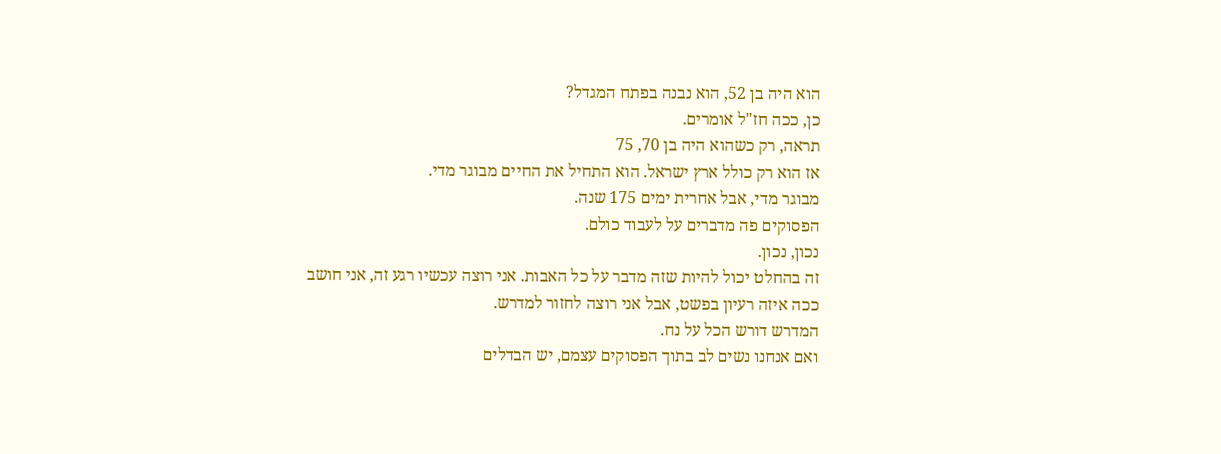הוא היה בן 52, הוא נבנה בפתח המגדל?
כן, ככה חז"ל אומרים.
תראה, רק כשהוא היה בן 70, 75
אז הוא רק כולל ארץ ישראל. הוא התחיל את החיים מבוגר מדי.
מבוגר מדי, אבל אחרית ימים 175 שנה.
הפסוקים פה מדברים על לעבוד כולם.
נכון, נכון.
זה בהחלט יכול להיות שזה מדבר על כל האבות. אני רוצה עכשיו רגע זה, אני חושב ככה איזה רעיון בפשט, אבל אני רוצה לחזור למדרש.
המדרש דורש הכל על נח.
ואם אנחנו נשים לב בתוך הפסוקים עצמם, יש הבדלים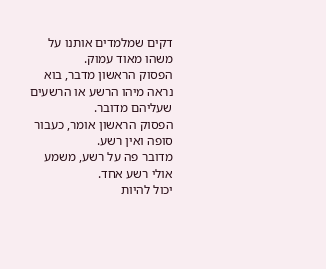דקים שמלמדים אותנו על משהו מאוד עמוק.
הפסוק הראשון מדבר, בוא נראה מיהו הרשע או הרשעים שעליהם מדובר.
הפסוק הראשון אומר, כעבור סופה ואין רשע.
מדובר פה על רשע, משמע אולי רשע אחד.
יכול להיות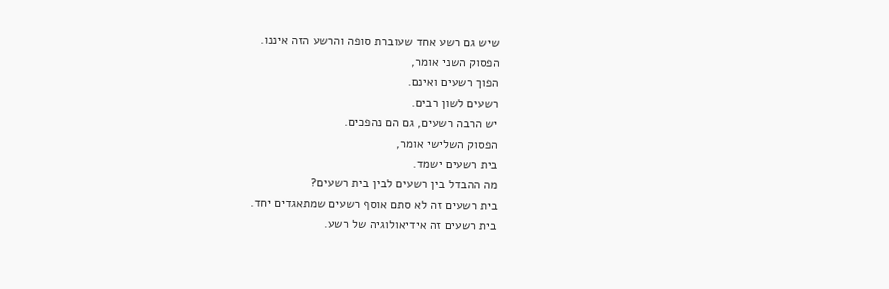שיש גם רשע אחד שעוברת סופה והרשע הזה איננו.
הפסוק השני אומר,
הפוך רשעים ואינם.
רשעים לשון רבים.
יש הרבה רשעים, גם הם נהפכים.
הפסוק השלישי אומר,
בית רשעים ישמד.
מה ההבדל בין רשעים לבין בית רשעים?
בית רשעים זה לא סתם אוסף רשעים שמתאגדים יחד.
בית רשעים זה אידיאולוגיה של רשע.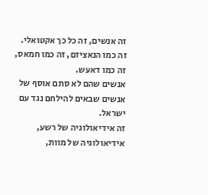זה אנשים, זה כל כך אקטואלי. זה כמו הנאציזם, זה כמו חמאס, זה כמו דאעש.
אנשים שהם לא סתם אוסף של אנשים שבאים להילחם נגד עם ישראל.
זה אידיאולוגיה של רשע, אידיאולוגיה של מוות,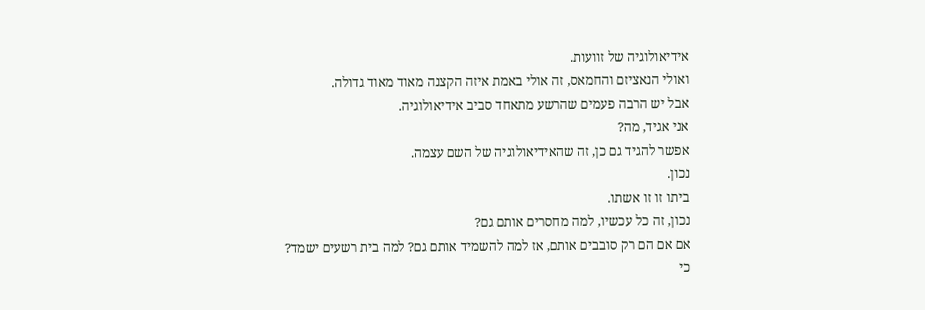אידיאולוגיה של זוועות.
ואולי הנאציזם והחמאס, זה אולי באמת איזה הקצנה מאוד מאוד גדולה.
אבל יש הרבה פעמים שהרשע מתאחד סביב אידיאולוגיה.
אני אגיד, מה?
אפשר להגיד גם כן, זה שהאידיאולוגיה של השם עצמה.
נכון.
ביתו זו זו אשתו.
נכון, זה כל עכשיו, למה מחסרים אותם גם?
אם אם הם רק סובבים אותם, אז למה להשמיד אותם גם? למה בית רשעים ישמד?
כי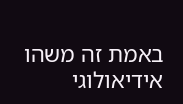באמת זה משהו אידיאולוגי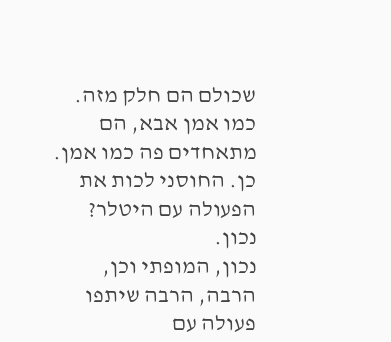שכולם הם חלק מזה.
כמו אמן אבא, הם מתאחדים פה כמו אמן.
כן. החוסני לכות את הפעולה עם היטלר?
נכון.
נכון, המופתי וכן, הרבה, הרבה שיתפו פעולה עם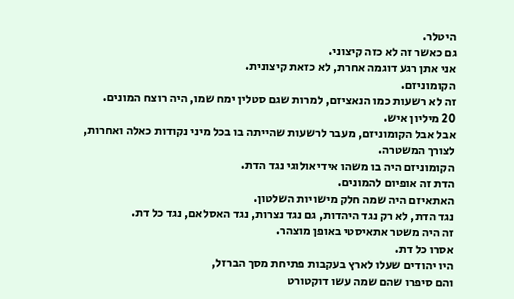היטלר.
גם כאשר זה לא כזה קיצוני.
אני אתן רגע דוגמה אחרת, לא כזאת קיצונית.
הקומוניזם.
זה לא רשעות כמו הנאציזם, למרות שגם סטלין ימח שמו, היה רוצח המונים.
20 מיליון איש.
אבל אבל הקומוניזם, מעבר לרשעות שהייתה בו בכל מיני נקודות כאלה ואחרות, לצורך המשטרה.
הקומוניזם היה בו משהו אידיאולוגי נגד הדת.
הדת זה אופיום להמונים.
האתאיזם היה שמה חלק מישויות השלטון.
נגד הדת, לא רק נגד היהדות, גם נגד נצרות, נגד האסלאם, נגד כל דת.
זה היה משטר אתאיסטי באופן מוצהר.
אסרו כל דת.
היו יהודים שעלו לארץ בעקבות פתיחת מסך הברזל,
והם סיפרו שהם שמה עשו דוקטורט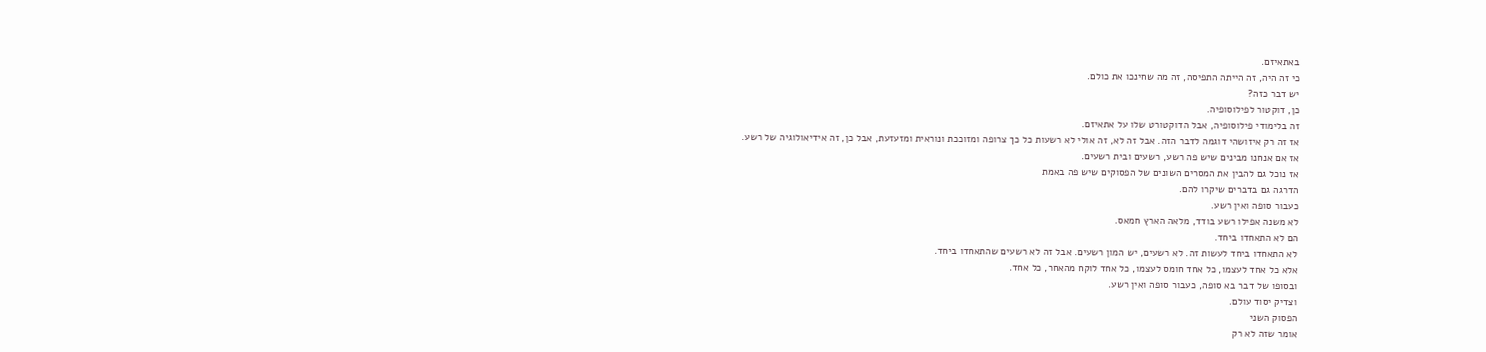באתאיזם.
כי זה היה, זה הייתה התפיסה, זה מה שחינכו את כולם.
יש דבר כזה?
כן, דוקטור לפילוסופיה.
זה בלימודי פילוסופיה, אבל הדוקטורט שלו על אתאיזם.
אז זה רק איזושהי דוגמה לדבר הזה. אבל זה לא, זה אולי לא רשעות כל כך צרופה ומזוככת ונוראית ומזעזעת, אבל כן, זה אידיאולוגיה של רשע.
אז אם אנחנו מבינים שיש פה רשע, רשעים ובית רשעים.
אז נוכל גם להבין את המסרים השונים של הפסוקים שיש פה באמת
הדרגה גם בדברים שיקרו להם.
כעבור סופה ואין רשע.
לא משנה אפילו רשע בודד, מלאה הארץ חמאס.
הם לא התאחדו ביחד.
לא התאחדו ביחד לעשות זה. לא רשעים, יש המון רשעים. אבל זה לא רשעים שהתאחדו ביחד.
אלא כל אחד לעצמו, כל אחד חומס לעצמו, כל אחד לוקח מהאחר, כל אחד.
ובסופו של דבר בא סופה, כעבור סופה ואין רשע.
וצדיק יסוד עולם.
הפסוק השני
אומר שזה לא רק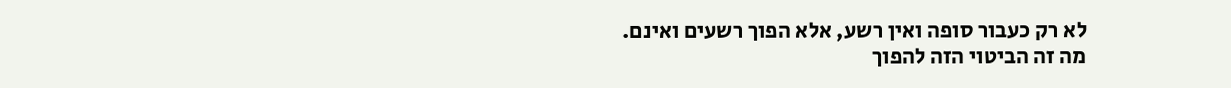לא רק כעבור סופה ואין רשע, אלא הפוך רשעים ואינם.
מה זה הביטוי הזה להפוך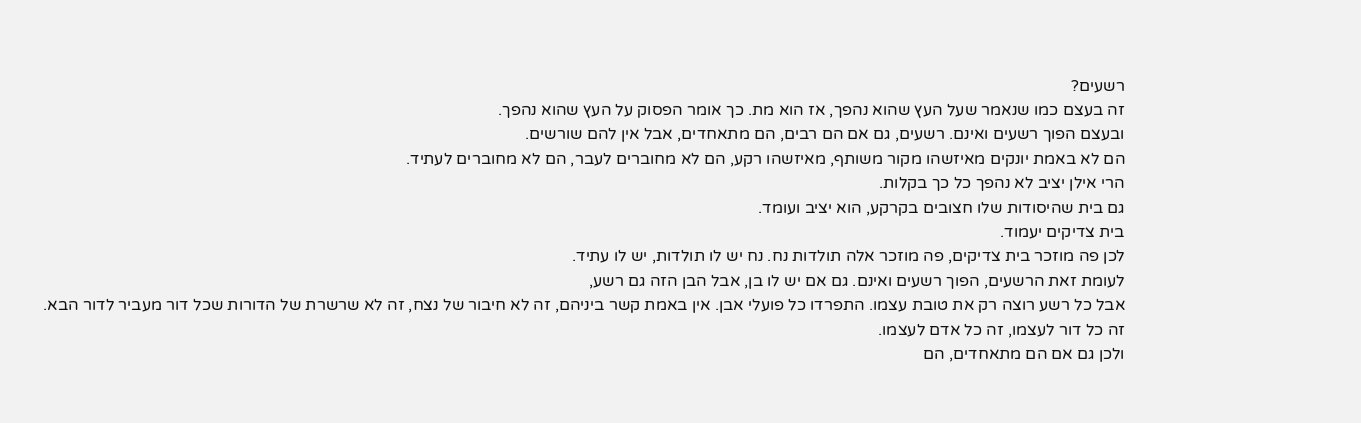רשעים?
זה בעצם כמו שנאמר שעל העץ שהוא נהפך, אז הוא מת. כך אומר הפסוק על העץ שהוא נהפך.
ובעצם הפוך רשעים ואינם. רשעים, גם אם הם רבים, הם מתאחדים, אבל אין להם שורשים.
הם לא באמת יונקים מאיזשהו מקור משותף, מאיזשהו רקע, הם לא מחוברים לעבר, הם לא מחוברים לעתיד.
הרי אילן יציב לא נהפך כל כך בקלות.
גם בית שהיסודות שלו חצובים בקרקע, הוא יציב ועומד.
בית צדיקים יעמוד.
לכן פה מוזכר בית צדיקים, פה מוזכר אלה תולדות נח. נח יש לו תולדות, יש לו עתיד.
לעומת זאת הרשעים, הפוך רשעים ואינם. גם אם יש לו בן, אבל הבן הזה גם רשע,
אבל כל רשע רוצה רק את טובת עצמו. התפרדו כל פועלי אבן. אין באמת קשר ביניהם, זה לא חיבור של נצח, זה לא שרשרת של הדורות שכל דור מעביר לדור הבא.
זה כל דור לעצמו, זה כל אדם לעצמו.
ולכן גם אם הם מתאחדים, הם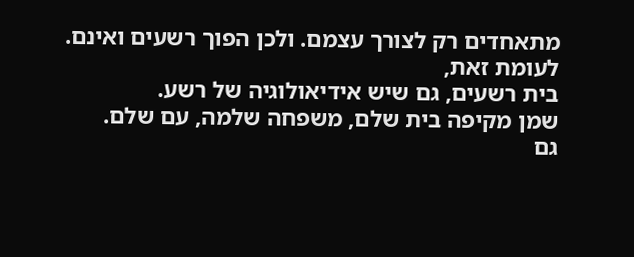מתאחדים רק לצורך עצמם. ולכן הפוך רשעים ואינם.
לעומת זאת,
בית רשעים, גם שיש אידיאולוגיה של רשע.
שמן מקיפה בית שלם, משפחה שלמה, עם שלם.
גם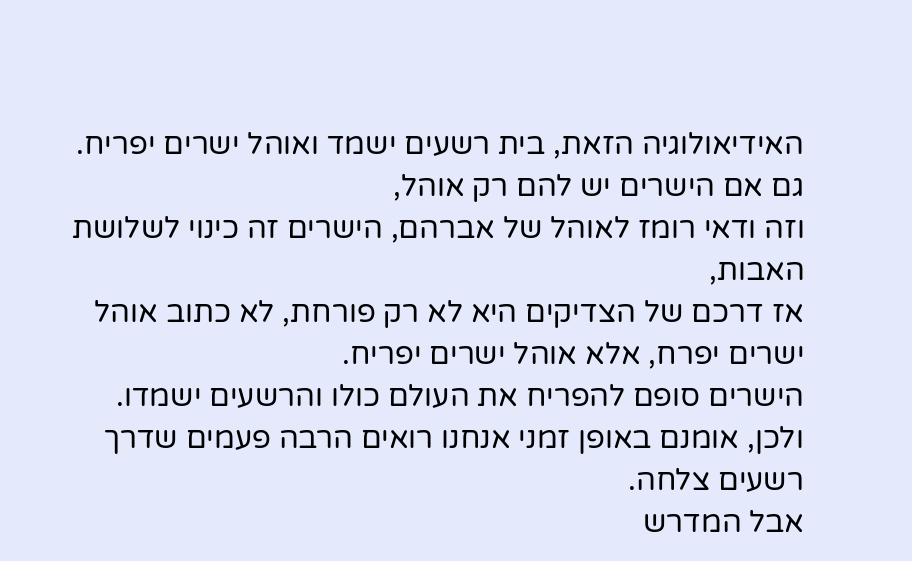האידיאולוגיה הזאת, בית רשעים ישמד ואוהל ישרים יפריח.
גם אם הישרים יש להם רק אוהל,
וזה ודאי רומז לאוהל של אברהם, הישרים זה כינוי לשלושת האבות,
אז דרכם של הצדיקים היא לא רק פורחת, לא כתוב אוהל ישרים יפרח, אלא אוהל ישרים יפריח.
הישרים סופם להפריח את העולם כולו והרשעים ישמדו.
ולכן, אומנם באופן זמני אנחנו רואים הרבה פעמים שדרך רשעים צלחה.
אבל המדרש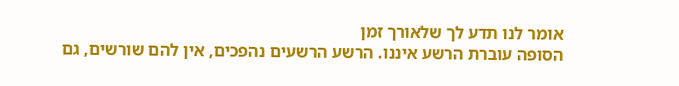אומר לנו תדע לך שלאורך זמן
הסופה עוברת הרשע איננו. הרשע הרשעים נהפכים, אין להם שורשים, גם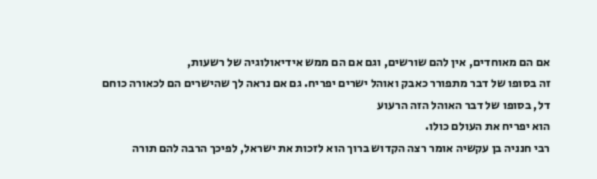אם הם מאוחדים, אין להם שורשים, וגם אם הם ממש אידיאולוגיה של רשעות,
זה בסופו של דבר מתפורר כאבק ואוהל ישרים יפריח. גם אם נראה לך שהישרים הם לכאורה כוחם דל, בסופו של דבר האוהל הזה הרעוע
הוא יפריח את העולם כולו.
רבי חנניה בן עקשיה אומר רצה הקדוש ברוך הוא לזכות את ישראל, לפיכך הרבה להם תורה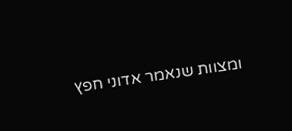ומצוות שנאמר אדוני חפץ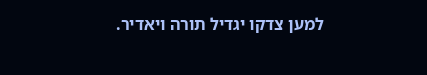למען צדקו יגדיל תורה ויאדיר.